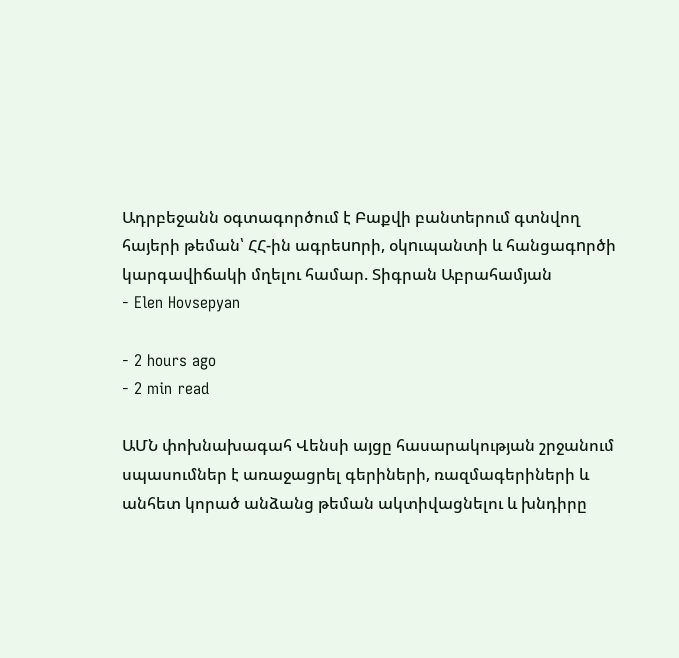Ադրբեջանն օգտագործում է Բաքվի բանտերում գտնվող հայերի թեման՝ ՀՀ-ին ագրեunրի, օկnւպանտի և հանցագnրծի կարգավիճակի մղելու համար. Տիգրան Աբրահամյան
- Elen Hovsepyan

- 2 hours ago
- 2 min read

ԱՄՆ փոխնախագահ Վենսի այցը հասարակության շրջանում սպասումներ է առաջացրել գերիների, ռազմագերիների և անհետ կորած անձանց թեման ակտիվացնելու և խնդիրը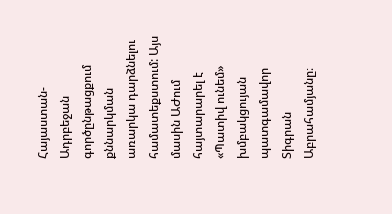Հայաստան-Ադրբեջան գործընթացքում քննարկման առարկա դարձնելու համատեքստում: Այս մասին ԱԺում հայտարարել է «Պատիվ ունեմ» խմբակցույան պատգամավոր Տիգրան Աբրահամյանը։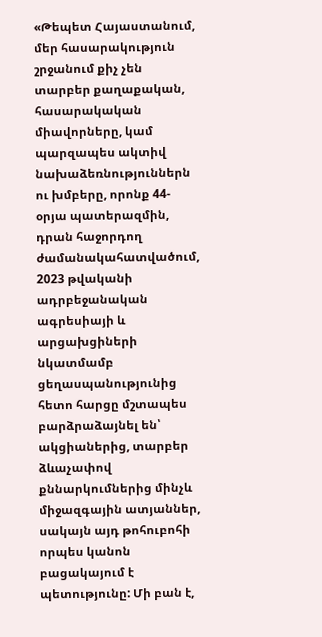«Թեպետ Հայաստանում, մեր հասարակություն շրջանում քիչ չեն տարբեր քաղաքական, հասարակական միավորները, կամ պարզապես ակտիվ նախաձեռնություններն ու խմբերը, որոնք 44-օրյա պատերազմին, դրան հաջորդող ժամանակահատվածում, 2023 թվականի ադրբեջանական ագրեսիայի և արցախցիների նկատմամբ ցեղասպանությունից հետո հարցը մշտապես բարձրաձայնել են՝ ակցիաներից, տարբեր ձևաչափով քննարկումներից մինչև միջազգային ատյաններ, սակայն այդ թոհուբոհի որպես կանոն բացակայում է պետությունը: Մի բան է,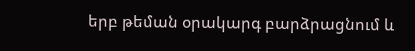երբ թեման օրակարգ բարձրացնում և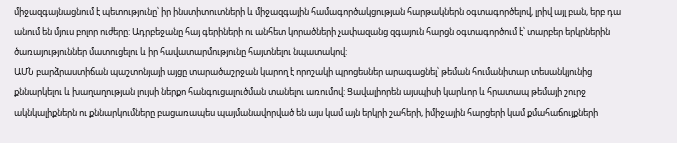միջազգայնացնում է պետությունը՝ իր ինստիտուտների և միջազգային համագործակցության հարթակներն օգտագործելով, լրիվ այլ բան, երբ դա անում են մյուս բոլոր ուժերը: Ադրբեջանը հայ գերիների ու անհետ կորածների չափազանց զգայուն հարցն օգտագործում է՝ տարբեր երկրներին ծառայություններ մատուցելու և իր հավատարմությունը հայտնելու նպատակով:
ԱՄՆ բարձրաստիճան պաշտոնյայի այցը տարածաշրջան կարող է որոշակի պրոցեսներ արագացնել՝ թեման հումանիտար տեսանկյունից քննարկելու և խաղաղության լույսի ներքո հանգուցալուծման տանելու առումով: Ցավալիորեն այսպիսի կարևոր և հրատապ թեմայի շուրջ ակնկալիքներն ու քննարկումները բացառապես պայմանավորված են այս կամ այն երկրի շահերի, իմիջային հարցերի կամ քմահաճույքների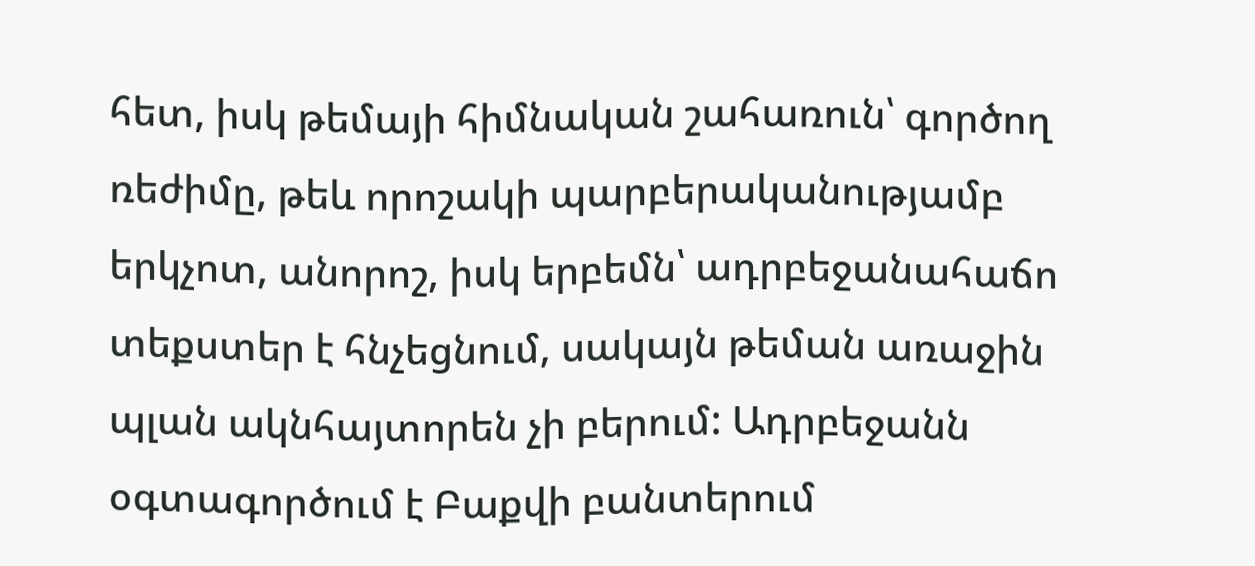հետ, իսկ թեմայի հիմնական շահառուն՝ գործող ռեժիմը, թեև որոշակի պարբերականությամբ երկչոտ, անորոշ, իսկ երբեմն՝ ադրբեջանահաճո տեքստեր է հնչեցնում, սակայն թեման առաջին պլան ակնհայտորեն չի բերում: Ադրբեջանն օգտագործում է Բաքվի բանտերում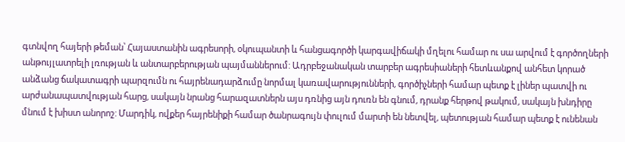գտնվող հայերի թեման՝ Հայաստանին ագրեսորի, օկուպանտի և հանցագործի կարգավիճակի մղելու համար ու սա արվում է գործողների անթույլատրելի լռության և անտարբերության պայմաններում: Ադրբեջանական տարբեր ագրեսիաների հետևանքով անհետ կորած անձանց ճակատագրի պարզումն ու հայրենադարձումը նորմալ կառավարությունների, գործիչների համար պետք է լիներ պատվի ու արժանապատվության հարց, սակայն նրանց հարազատներն այս դռնից այն դուռն են գնում, դրանք հերթով թակում, սակայն խնդիրը մնում է խիստ անորոշ: Մարդիկ, ովքեր հայրենիքի համար ծանրագույն փուլում մարտի են նետվել, պետության համար պետք է ունենան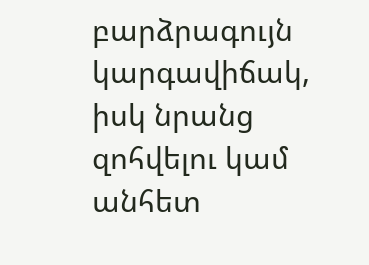բարձրագույն կարգավիճակ, իսկ նրանց զոհվելու կամ անհետ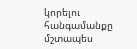կորելու հանգամանքը մշտապես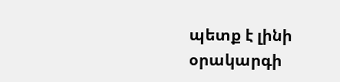պետք է լինի օրակարգի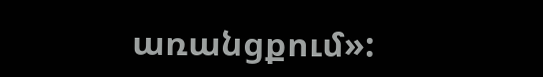առանցքում»: